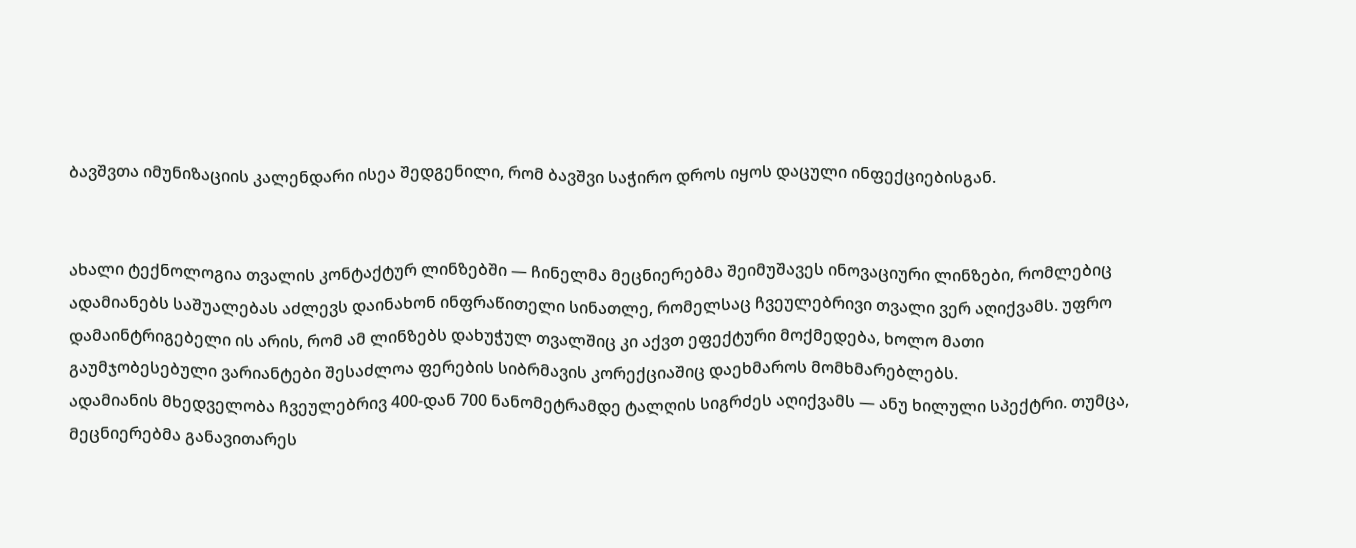ბავშვთა იმუნიზაციის კალენდარი ისეა შედგენილი, რომ ბავშვი საჭირო დროს იყოს დაცული ინფექციებისგან.


ახალი ტექნოლოგია თვალის კონტაქტურ ლინზებში — ჩინელმა მეცნიერებმა შეიმუშავეს ინოვაციური ლინზები, რომლებიც ადამიანებს საშუალებას აძლევს დაინახონ ინფრაწითელი სინათლე, რომელსაც ჩვეულებრივი თვალი ვერ აღიქვამს. უფრო დამაინტრიგებელი ის არის, რომ ამ ლინზებს დახუჭულ თვალშიც კი აქვთ ეფექტური მოქმედება, ხოლო მათი გაუმჯობესებული ვარიანტები შესაძლოა ფერების სიბრმავის კორექციაშიც დაეხმაროს მომხმარებლებს.
ადამიანის მხედველობა ჩვეულებრივ 400-დან 700 ნანომეტრამდე ტალღის სიგრძეს აღიქვამს — ანუ ხილული სპექტრი. თუმცა, მეცნიერებმა განავითარეს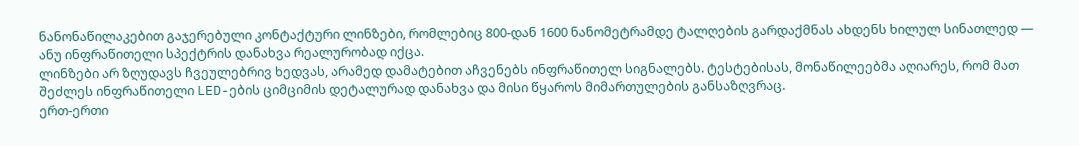ნანონაწილაკებით გაჯერებული კონტაქტური ლინზები, რომლებიც 800-დან 1600 ნანომეტრამდე ტალღების გარდაქმნას ახდენს ხილულ სინათლედ — ანუ ინფრაწითელი სპექტრის დანახვა რეალურობად იქცა.
ლინზები არ ზღუდავს ჩვეულებრივ ხედვას, არამედ დამატებით აჩვენებს ინფრაწითელ სიგნალებს. ტესტებისას, მონაწილეებმა აღიარეს, რომ მათ შეძლეს ინფრაწითელი LED-ების ციმციმის დეტალურად დანახვა და მისი წყაროს მიმართულების განსაზღვრაც.
ერთ-ერთი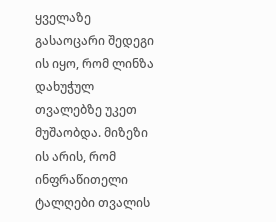ყველაზე გასაოცარი შედეგი ის იყო, რომ ლინზა დახუჭულ თვალებზე უკეთ მუშაობდა. მიზეზი ის არის, რომ ინფრაწითელი ტალღები თვალის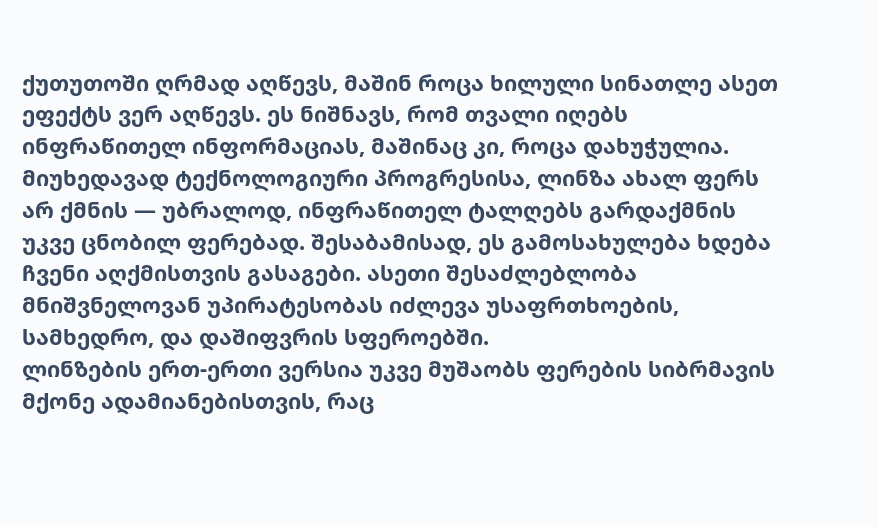ქუთუთოში ღრმად აღწევს, მაშინ როცა ხილული სინათლე ასეთ ეფექტს ვერ აღწევს. ეს ნიშნავს, რომ თვალი იღებს ინფრაწითელ ინფორმაციას, მაშინაც კი, როცა დახუჭულია.
მიუხედავად ტექნოლოგიური პროგრესისა, ლინზა ახალ ფერს არ ქმნის — უბრალოდ, ინფრაწითელ ტალღებს გარდაქმნის უკვე ცნობილ ფერებად. შესაბამისად, ეს გამოსახულება ხდება ჩვენი აღქმისთვის გასაგები. ასეთი შესაძლებლობა მნიშვნელოვან უპირატესობას იძლევა უსაფრთხოების, სამხედრო, და დაშიფვრის სფეროებში.
ლინზების ერთ-ერთი ვერსია უკვე მუშაობს ფერების სიბრმავის მქონე ადამიანებისთვის, რაც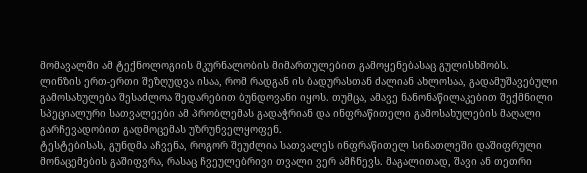მომავალში ამ ტექნოლოგიის მკურნალობის მიმართულებით გამოყენებასაც გულისხმობს.
ლინზის ერთ-ერთი შეზღუდვა ისაა, რომ რადგან ის ბადურასთან ძალიან ახლოსაა, გადამუშავებული გამოსახულება შესაძლოა შედარებით ბუნდოვანი იყოს. თუმცა, ამავე ნანონაწილაკებით შექმნილი სპეციალური სათვალეები ამ პრობლემას გადაჭრიან და ინფრაწითელი გამოსახულების მაღალი გარჩევადობით გადმოცემას უზრუნველყოფენ.
ტესტებისას, გუნდმა აჩვენა, როგორ შეუძლია სათვალეს ინფრაწითელ სინათლეში დაშიფრული მონაცემების გაშიფვრა, რასაც ჩვეულებრივი თვალი ვერ ამჩნევს. მაგალითად, შავი ან თეთრი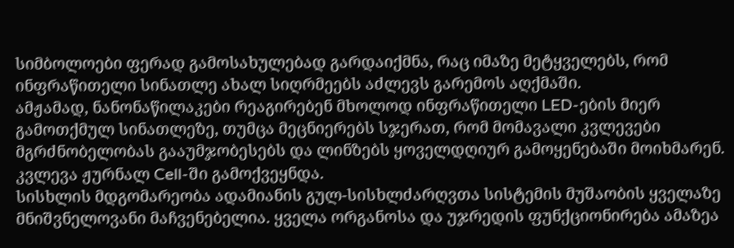სიმბოლოები ფერად გამოსახულებად გარდაიქმნა, რაც იმაზე მეტყველებს, რომ ინფრაწითელი სინათლე ახალ სიღრმეებს აძლევს გარემოს აღქმაში.
ამჟამად, ნანონაწილაკები რეაგირებენ მხოლოდ ინფრაწითელი LED-ების მიერ გამოთქმულ სინათლეზე, თუმცა მეცნიერებს სჯერათ, რომ მომავალი კვლევები მგრძნობელობას გააუმჯობესებს და ლინზებს ყოველდღიურ გამოყენებაში მოიხმარენ.
კვლევა ჟურნალ Cell-ში გამოქვეყნდა.
სისხლის მდგომარეობა ადამიანის გულ-სისხლძარღვთა სისტემის მუშაობის ყველაზე მნიშვნელოვანი მაჩვენებელია. ყველა ორგანოსა და უჯრედის ფუნქციონირება ამაზეა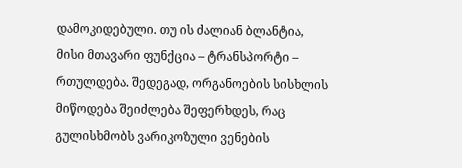დამოკიდებული. თუ ის ძალიან ბლანტია, მისი მთავარი ფუნქცია – ტრანსპორტი – რთულდება. შედეგად, ორგანოების სისხლის მიწოდება შეიძლება შეფერხდეს, რაც გულისხმობს ვარიკოზული ვენების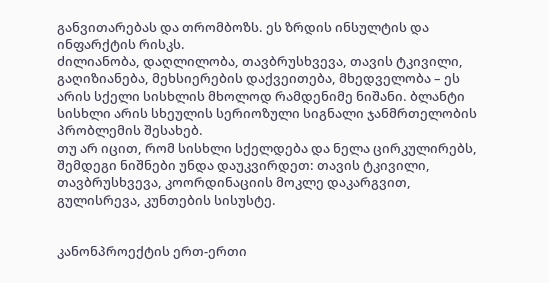განვითარებას და თრომბოზს. ეს ზრდის ინსულტის და ინფარქტის რისკს.
ძილიანობა, დაღლილობა, თავბრუსხვევა, თავის ტკივილი, გაღიზიანება, მეხსიერების დაქვეითება, მხედველობა – ეს არის სქელი სისხლის მხოლოდ რამდენიმე ნიშანი. ბლანტი სისხლი არის სხეულის სერიოზული სიგნალი ჯანმრთელობის პრობლემის შესახებ.
თუ არ იცით, რომ სისხლი სქელდება და ნელა ცირკულირებს, შემდეგი ნიშნები უნდა დაუკვირდეთ: თავის ტკივილი, თავბრუსხვევა, კოორდინაციის მოკლე დაკარგვით, გულისრევა, კუნთების სისუსტე.


კანონპროექტის ერთ-ერთი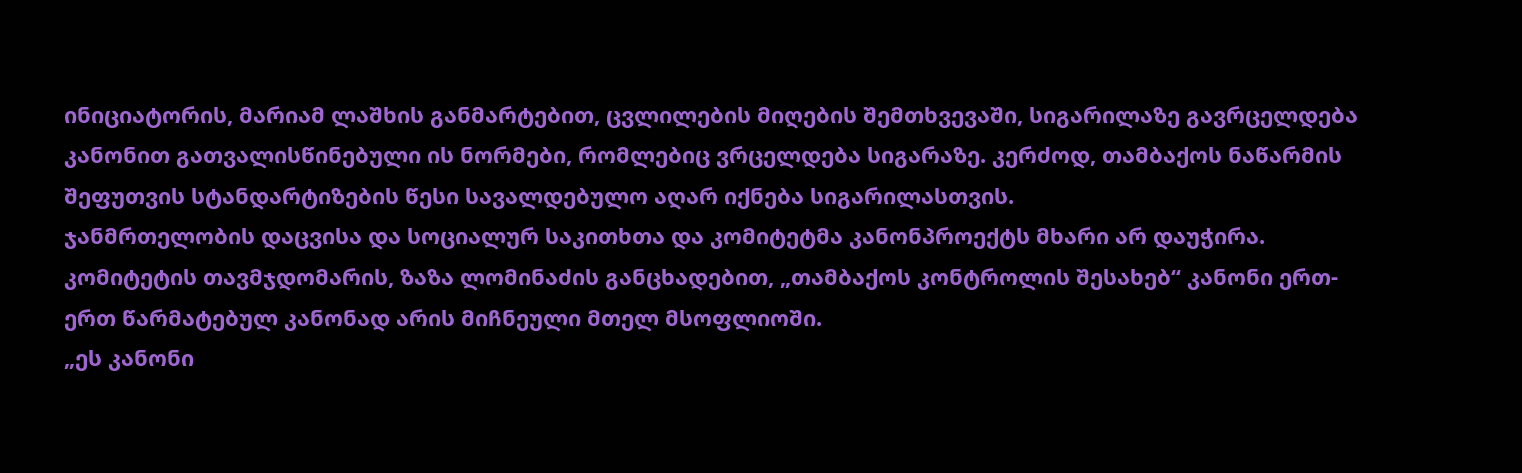ინიციატორის, მარიამ ლაშხის განმარტებით, ცვლილების მიღების შემთხვევაში, სიგარილაზე გავრცელდება კანონით გათვალისწინებული ის ნორმები, რომლებიც ვრცელდება სიგარაზე. კერძოდ, თამბაქოს ნაწარმის შეფუთვის სტანდარტიზების წესი სავალდებულო აღარ იქნება სიგარილასთვის.
ჯანმრთელობის დაცვისა და სოციალურ საკითხთა და კომიტეტმა კანონპროექტს მხარი არ დაუჭირა.
კომიტეტის თავმჯდომარის, ზაზა ლომინაძის განცხადებით, „თამბაქოს კონტროლის შესახებ“ კანონი ერთ-ერთ წარმატებულ კანონად არის მიჩნეული მთელ მსოფლიოში.
„ეს კანონი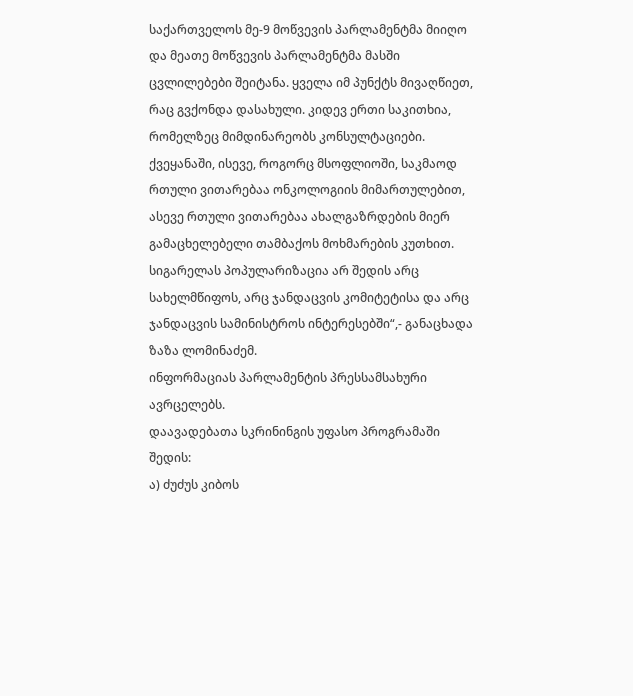საქართველოს მე-9 მოწვევის პარლამენტმა მიიღო და მეათე მოწვევის პარლამენტმა მასში ცვლილებები შეიტანა. ყველა იმ პუნქტს მივაღწიეთ, რაც გვქონდა დასახული. კიდევ ერთი საკითხია, რომელზეც მიმდინარეობს კონსულტაციები. ქვეყანაში, ისევე, როგორც მსოფლიოში, საკმაოდ რთული ვითარებაა ონკოლოგიის მიმართულებით, ასევე რთული ვითარებაა ახალგაზრდების მიერ გამაცხელებელი თამბაქოს მოხმარების კუთხით. სიგარელას პოპულარიზაცია არ შედის არც სახელმწიფოს, არც ჯანდაცვის კომიტეტისა და არც ჯანდაცვის სამინისტროს ინტერესებში“,- განაცხადა ზაზა ლომინაძემ.
ინფორმაციას პარლამენტის პრესსამსახური ავრცელებს.
დაავადებათა სკრინინგის უფასო პროგრამაში შედის:
ა) ძუძუს კიბოს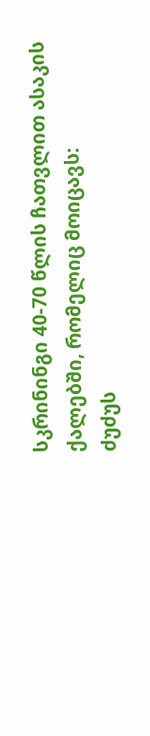სკრინინგი 40-70 წლის ჩათვლით ასაკის ქალებში, რომელიც მოიცავს:
ძუძუს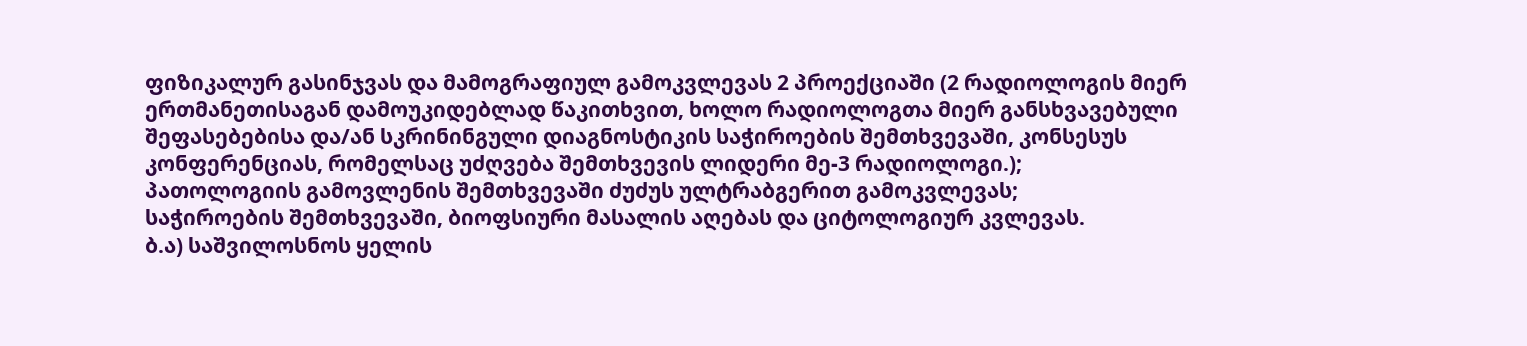ფიზიკალურ გასინჯვას და მამოგრაფიულ გამოკვლევას 2 პროექციაში (2 რადიოლოგის მიერ ერთმანეთისაგან დამოუკიდებლად წაკითხვით, ხოლო რადიოლოგთა მიერ განსხვავებული შეფასებებისა და/ან სკრინინგული დიაგნოსტიკის საჭიროების შემთხვევაში, კონსესუს კონფერენციას, რომელსაც უძღვება შემთხვევის ლიდერი მე-3 რადიოლოგი.);
პათოლოგიის გამოვლენის შემთხვევაში ძუძუს ულტრაბგერით გამოკვლევას;
საჭიროების შემთხვევაში, ბიოფსიური მასალის აღებას და ციტოლოგიურ კვლევას.
ბ.ა) საშვილოსნოს ყელის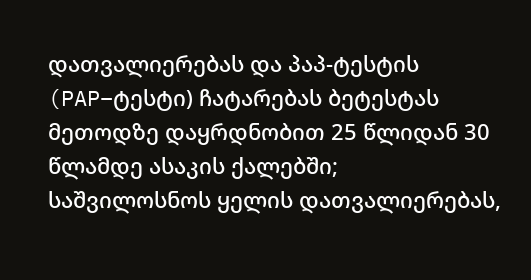დათვალიერებას და პაპ-ტესტის (PAP–ტესტი) ჩატარებას ბეტესტას მეთოდზე დაყრდნობით 25 წლიდან 30 წლამდე ასაკის ქალებში;
საშვილოსნოს ყელის დათვალიერებას,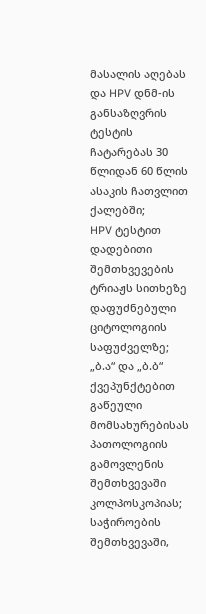მასალის აღებას და HPV დნმ-ის განსაზღვრის ტესტის ჩატარებას 30 წლიდან 60 წლის ასაკის ჩათვლით ქალებში;
HPV ტესტით დადებითი შემთხვევების ტრიაჟს სითხეზე დაფუძნებული ციტოლოგიის საფუძველზე;
„ბ.ა“ და „ბ.ბ“ ქვეპუნქტებით გაწეული მომსახურებისას პათოლოგიის გამოვლენის შემთხვევაში კოლპოსკოპიას;
საჭიროების შემთხვევაში,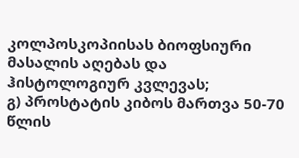კოლპოსკოპიისას ბიოფსიური მასალის აღებას და ჰისტოლოგიურ კვლევას;
გ) პროსტატის კიბოს მართვა 50-70 წლის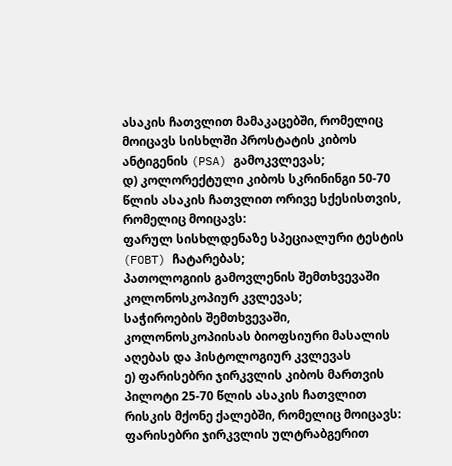ასაკის ჩათვლით მამაკაცებში, რომელიც მოიცავს სისხლში პროსტატის კიბოს ანტიგენის (PSA) გამოკვლევას;
დ) კოლორექტული კიბოს სკრინინგი 50-70 წლის ასაკის ჩათვლით ორივე სქესისთვის, რომელიც მოიცავს:
ფარულ სისხლდენაზე სპეციალური ტესტის (FOBT) ჩატარებას;
პათოლოგიის გამოვლენის შემთხვევაში კოლონოსკოპიურ კვლევას;
საჭიროების შემთხვევაში, კოლონოსკოპიისას ბიოფსიური მასალის აღებას და ჰისტოლოგიურ კვლევას
ე) ფარისებრი ჯირკვლის კიბოს მართვის პილოტი 25-70 წლის ასაკის ჩათვლით რისკის მქონე ქალებში, რომელიც მოიცავს:
ფარისებრი ჯირკვლის ულტრაბგერით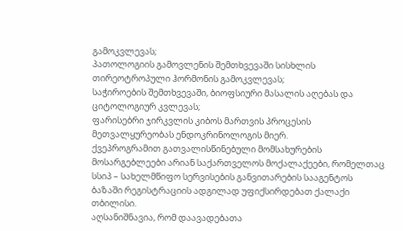გამოკვლევას;
პათოლოგიის გამოვლენის შემთხვევაში სისხლის თირეოტროპული ჰორმონის გამოკვლევას;
საჭიროების შემთხვევაში, ბიოფსიური მასალის აღებას და ციტოლოგიურ კვლევას;
ფარისებრი ჯირკვლის კიბოს მართვის პროცესის მეთვალყურეობას ენდოკრინოლოგის მიერ.
ქვეპროგრამით გათვალისწინებული მომსახურების მოსარგებლეები არიან საქართველოს მოქალაქეები, რომელთაც სსიპ – სახელმწიფო სერვისების განვითარების სააგენტოს ბაზაში რეგისტრაციის ადგილად უფიქსირდებათ ქალაქი თბილისი.
აღსანიშნავია, რომ დაავადებათა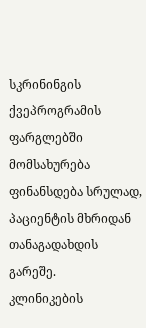სკრინინგის ქვეპროგრამის ფარგლებში მომსახურება ფინანსდება სრულად, პაციენტის მხრიდან თანაგადახდის გარეშე.
კლინიკების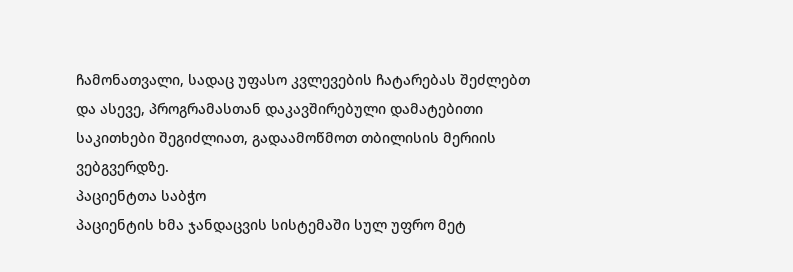ჩამონათვალი, სადაც უფასო კვლევების ჩატარებას შეძლებთ და ასევე, პროგრამასთან დაკავშირებული დამატებითი საკითხები შეგიძლიათ, გადაამოწმოთ თბილისის მერიის ვებგვერდზე.
პაციენტთა საბჭო
პაციენტის ხმა ჯანდაცვის სისტემაში სულ უფრო მეტ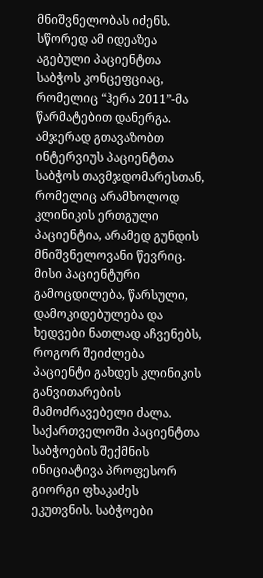მნიშვნელობას იძენს. სწორედ ამ იდეაზეა აგებული პაციენტთა საბჭოს კონცეფციაც, რომელიც “ჰერა 2011”-მა წარმატებით დანერგა. ამჯერად გთავაზობთ ინტერვიუს პაციენტთა საბჭოს თავმჯდომარესთან, რომელიც არამხოლოდ კლინიკის ერთგული პაციენტია, არამედ გუნდის მნიშვნელოვანი წევრიც. მისი პაციენტური გამოცდილება, წარსული, დამოკიდებულება და ხედვები ნათლად აჩვენებს, როგორ შეიძლება პაციენტი გახდეს კლინიკის განვითარების მამოძრავებელი ძალა.
საქართველოში პაციენტთა საბჭოების შექმნის ინიციატივა პროფესორ გიორგი ფხაკაძეს ეკუთვნის. საბჭოები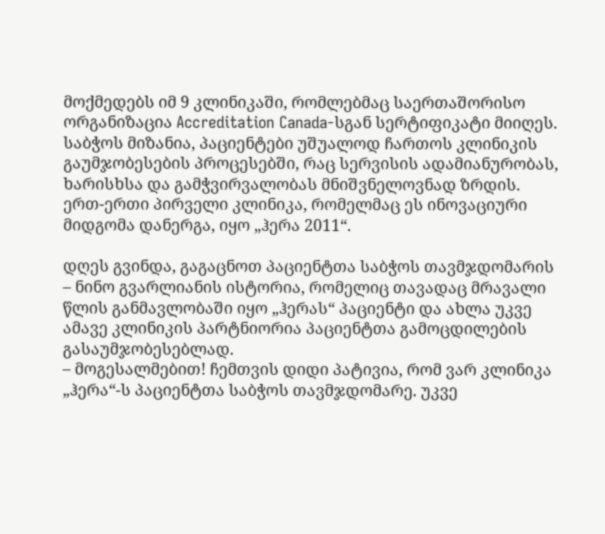მოქმედებს იმ 9 კლინიკაში, რომლებმაც საერთაშორისო ორგანიზაცია Accreditation Canada-სგან სერტიფიკატი მიიღეს. საბჭოს მიზანია, პაციენტები უშუალოდ ჩართოს კლინიკის გაუმჯობესების პროცესებში, რაც სერვისის ადამიანურობას, ხარისხსა და გამჭვირვალობას მნიშვნელოვნად ზრდის.
ერთ-ერთი პირველი კლინიკა, რომელმაც ეს ინოვაციური მიდგომა დანერგა, იყო „ჰერა 2011“.

დღეს გვინდა, გაგაცნოთ პაციენტთა საბჭოს თავმჯდომარის – ნინო გვარლიანის ისტორია, რომელიც თავადაც მრავალი წლის განმავლობაში იყო „ჰერას“ პაციენტი და ახლა უკვე ამავე კლინიკის პარტნიორია პაციენტთა გამოცდილების გასაუმჯობესებლად.
– მოგესალმებით! ჩემთვის დიდი პატივია, რომ ვარ კლინიკა „ჰერა“-ს პაციენტთა საბჭოს თავმჯდომარე. უკვე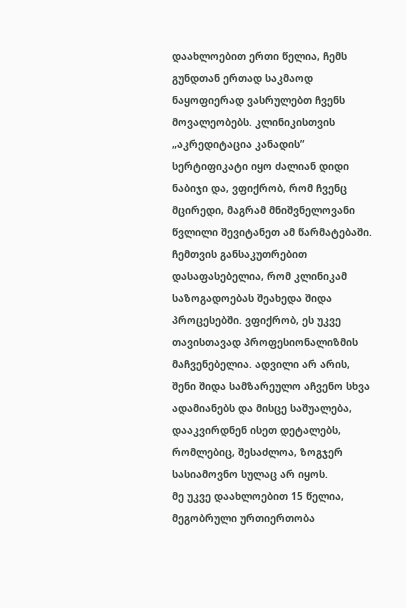დაახლოებით ერთი წელია, ჩემს გუნდთან ერთად საკმაოდ ნაყოფიერად ვასრულებთ ჩვენს მოვალეობებს. კლინიკისთვის „აკრედიტაცია კანადის” სერტიფიკატი იყო ძალიან დიდი ნაბიჯი და, ვფიქრობ, რომ ჩვენც მცირედი, მაგრამ მნიშვნელოვანი წვლილი შევიტანეთ ამ წარმატებაში.
ჩემთვის განსაკუთრებით დასაფასებელია, რომ კლინიკამ საზოგადოებას შეახედა შიდა პროცესებში. ვფიქრობ, ეს უკვე თავისთავად პროფესიონალიზმის მაჩვენებელია. ადვილი არ არის, შენი შიდა სამზარეულო აჩვენო სხვა ადამიანებს და მისცე საშუალება, დააკვირდნენ ისეთ დეტალებს, რომლებიც, შესაძლოა, ზოგჯერ სასიამოვნო სულაც არ იყოს.
მე უკვე დაახლოებით 15 წელია, მეგობრული ურთიერთობა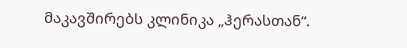მაკავშირებს კლინიკა „ჰერასთან“.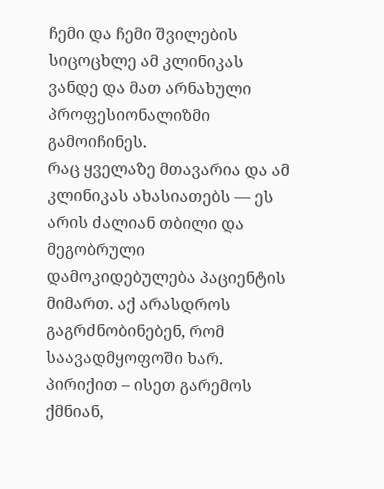ჩემი და ჩემი შვილების სიცოცხლე ამ კლინიკას ვანდე და მათ არნახული პროფესიონალიზმი გამოიჩინეს.
რაც ყველაზე მთავარია და ამ კლინიკას ახასიათებს — ეს არის ძალიან თბილი და მეგობრული დამოკიდებულება პაციენტის მიმართ. აქ არასდროს გაგრძნობინებენ, რომ საავადმყოფოში ხარ. პირიქით – ისეთ გარემოს ქმნიან,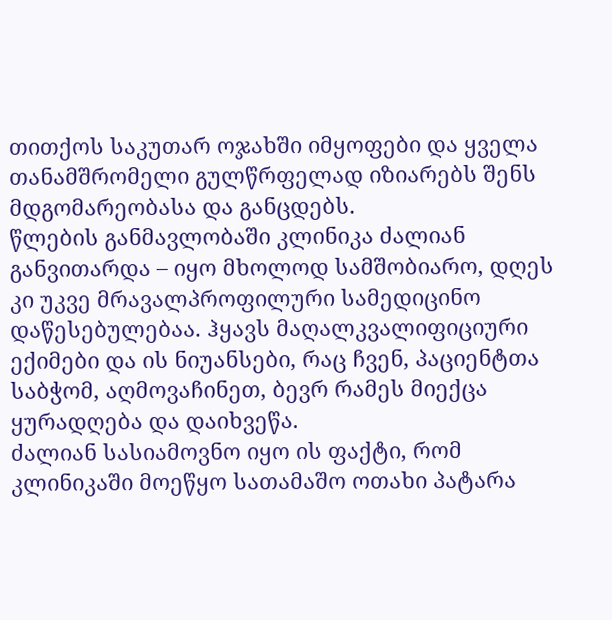თითქოს საკუთარ ოჯახში იმყოფები და ყველა თანამშრომელი გულწრფელად იზიარებს შენს მდგომარეობასა და განცდებს.
წლების განმავლობაში კლინიკა ძალიან განვითარდა – იყო მხოლოდ სამშობიარო, დღეს კი უკვე მრავალპროფილური სამედიცინო დაწესებულებაა. ჰყავს მაღალკვალიფიციური ექიმები და ის ნიუანსები, რაც ჩვენ, პაციენტთა საბჭომ, აღმოვაჩინეთ, ბევრ რამეს მიექცა ყურადღება და დაიხვეწა.
ძალიან სასიამოვნო იყო ის ფაქტი, რომ კლინიკაში მოეწყო სათამაშო ოთახი პატარა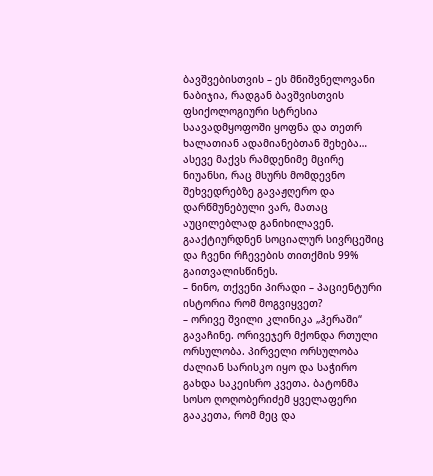ბავშვებისთვის – ეს მნიშვნელოვანი ნაბიჯია, რადგან ბავშვისთვის ფსიქოლოგიური სტრესია საავადმყოფოში ყოფნა და თეთრ ხალათიან ადამიანებთან შეხება…
ასევე მაქვს რამდენიმე მცირე ნიუანსი, რაც მსურს მომდევნო შეხვედრებზე გავაჟღერო და დარწმუნებული ვარ, მათაც აუცილებლად განიხილავენ. გააქტიურდნენ სოციალურ სივრცეშიც და ჩვენი რჩევების თითქმის 99% გაითვალისწინეს.
– ნინო, თქვენი პირადი – პაციენტური ისტორია რომ მოგვიყვეთ?
– ორივე შვილი კლინიკა „ჰერაში“ გავაჩინე. ორივეჯერ მქონდა რთული ორსულობა. პირველი ორსულობა ძალიან სარისკო იყო და საჭირო გახდა საკეისრო კვეთა. ბატონმა სოსო ღოღობერიძემ ყველაფერი გააკეთა, რომ მეც და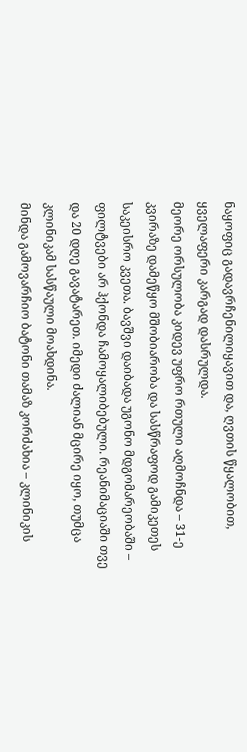ნაყოფიც გადავრჩენილიყავით და, ღვთის წყალობით, ყველაფერი კარგად დასრულდა.
მეორე ორსულობა კიდევ უფრო რთული აღმოჩნდა – 31-ე კვირაზე დამეწყო მშობიარობა და სასწრაფოდ გამიკეთეს საკეისრო კვეთა. ბავშვი დაიბადა უგონო მდგომარეობაში – ფილტვები არ ჰქონდა ჩამოყალიბებული. რეანიმაციაში თვე და 20 დღე გავატარეთ. იმედი ძალიან მცირე იყო, თუმცა კლინიკამ სასწაული მოახდინა.
მინდა გამოვარჩიო ბატონი თამაზ კორძახია – კლინიკის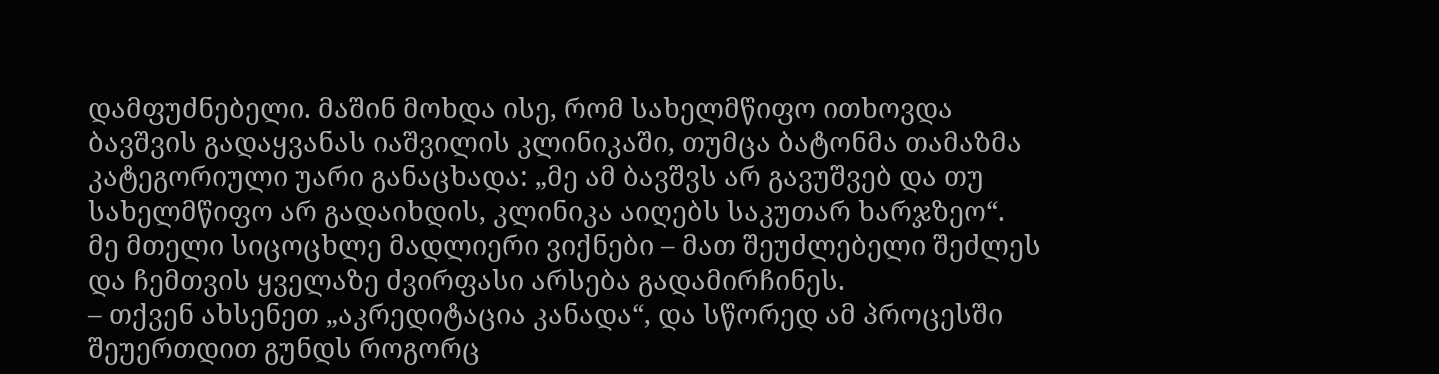დამფუძნებელი. მაშინ მოხდა ისე, რომ სახელმწიფო ითხოვდა ბავშვის გადაყვანას იაშვილის კლინიკაში, თუმცა ბატონმა თამაზმა კატეგორიული უარი განაცხადა: „მე ამ ბავშვს არ გავუშვებ და თუ სახელმწიფო არ გადაიხდის, კლინიკა აიღებს საკუთარ ხარჯზეო“.
მე მთელი სიცოცხლე მადლიერი ვიქნები – მათ შეუძლებელი შეძლეს და ჩემთვის ყველაზე ძვირფასი არსება გადამირჩინეს.
– თქვენ ახსენეთ „აკრედიტაცია კანადა“, და სწორედ ამ პროცესში შეუერთდით გუნდს როგორც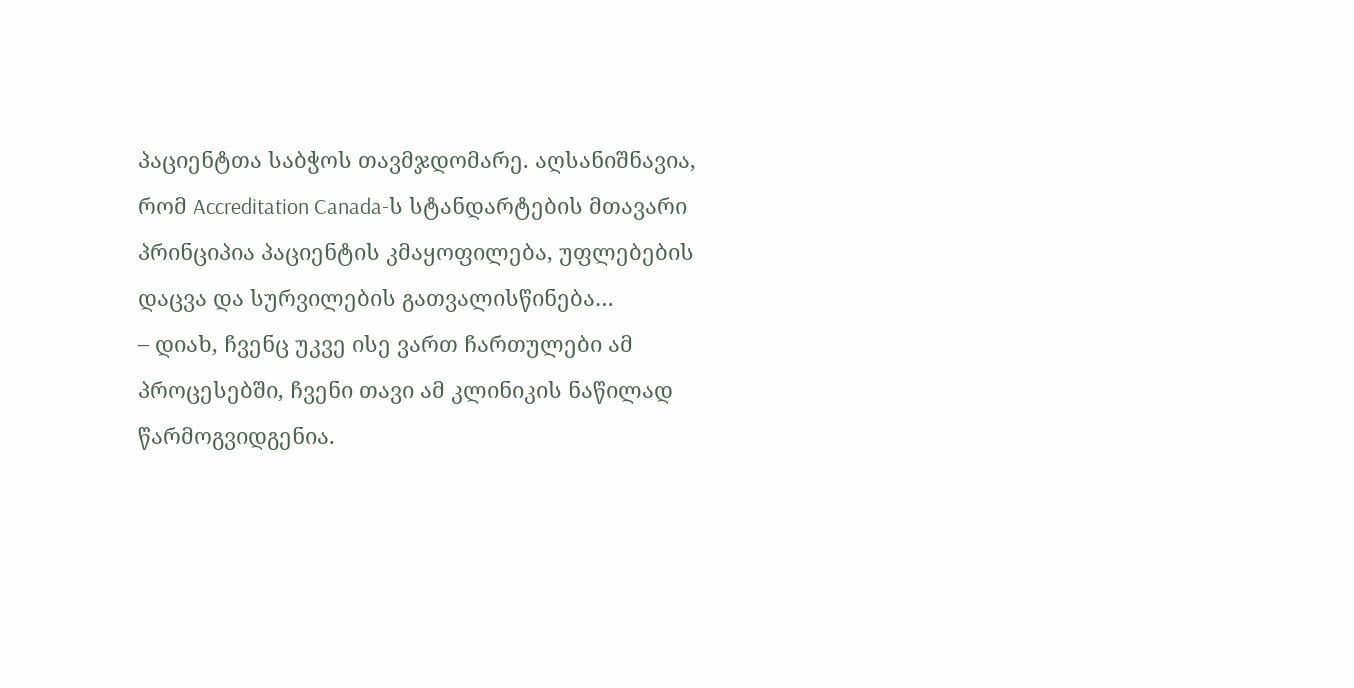პაციენტთა საბჭოს თავმჯდომარე. აღსანიშნავია, რომ Accreditation Canada-ს სტანდარტების მთავარი პრინციპია პაციენტის კმაყოფილება, უფლებების დაცვა და სურვილების გათვალისწინება…
– დიახ, ჩვენც უკვე ისე ვართ ჩართულები ამ პროცესებში, ჩვენი თავი ამ კლინიკის ნაწილად წარმოგვიდგენია.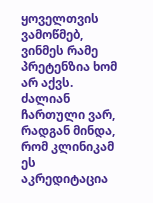ყოველთვის ვამოწმებ, ვინმეს რამე პრეტენზია ხომ არ აქვს. ძალიან ჩართული ვარ, რადგან მინდა, რომ კლინიკამ ეს აკრედიტაცია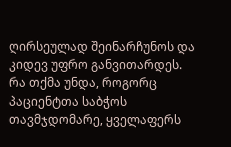ღირსეულად შეინარჩუნოს და კიდევ უფრო განვითარდეს.
რა თქმა უნდა, როგორც პაციენტთა საბჭოს თავმჯდომარე, ყველაფერს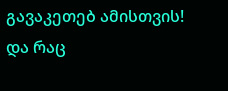გავაკეთებ ამისთვის!
და რაც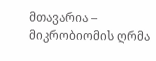მთავარია – მიკრობიომის ღრმა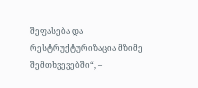შეფასება და რესტრუქტურიზაცია მზიმე შემთხვევებში“, –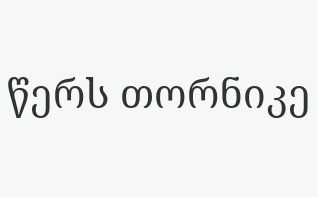წერს თორნიკე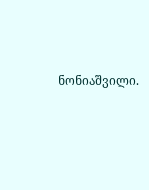ნონიაშვილი.